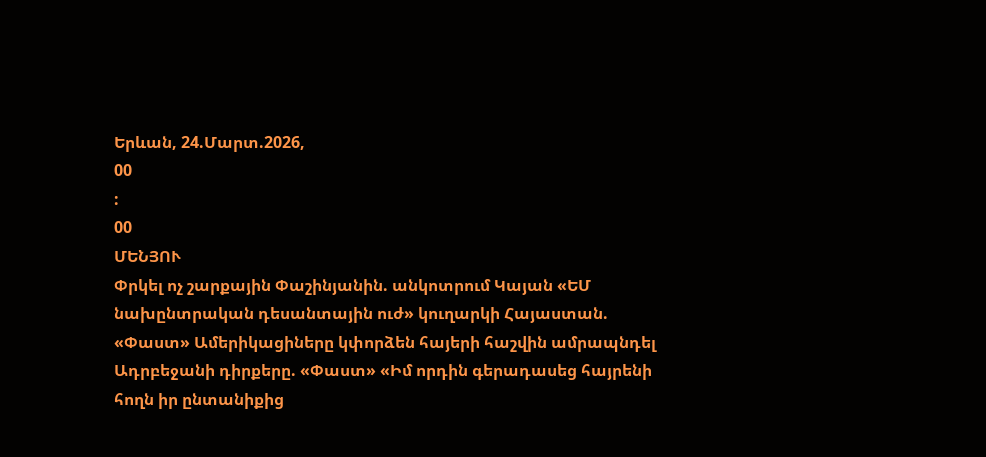Երևան, 24.Մարտ.2026,
00
:
00
ՄԵՆՅՈՒ
Փրկել ոչ շարքային Փաշինյանին. անկոտրում Կայան «ԵՄ նախընտրական դեսանտային ուժ» կուղարկի Հայաստան. «Փաստ» Ամերիկացիները կփորձեն հայերի հաշվին ամրապնդել Ադրբեջանի դիրքերը. «Փաստ» «Իմ որդին գերադասեց հայրենի հողն իր ընտանիքից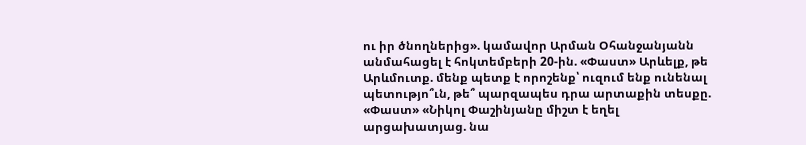ու իր ծնողներից». կամավոր Արման Օհանջանյանն անմահացել է հոկտեմբերի 20-ին. «Փաստ» Արևելք, թե Արևմուտք. մենք պետք է որոշենք՝ ուզում ենք ունենալ պետությո՞ւն, թե՞ պարզապես դրա արտաքին տեսքը. «Փաստ» «Նիկոլ Փաշինյանը միշտ է եղել արցախատյաց. նա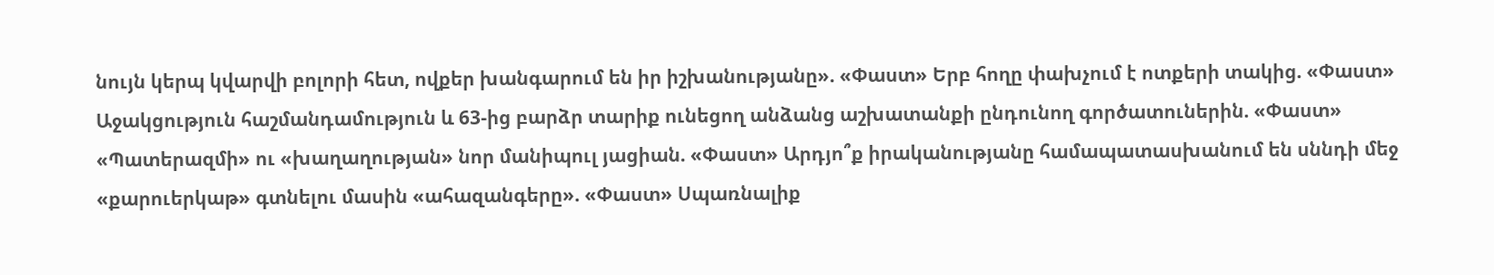նույն կերպ կվարվի բոլորի հետ, ովքեր խանգարում են իր իշխանությանը». «Փաստ» Երբ հողը փախչում է ոտքերի տակից. «Փաստ» Աջակցություն հաշմանդամություն և 63-ից բարձր տարիք ունեցող անձանց աշխատանքի ընդունող գործատուներին. «Փաստ» «Պատերազմի» ու «խաղաղության» նոր մանիպուլ յացիան. «Փաստ» Արդյո՞ք իրականությանը համապատասխանում են սննդի մեջ «քարուերկաթ» գտնելու մասին «ահազանգերը». «Փաստ» Սպառնալիք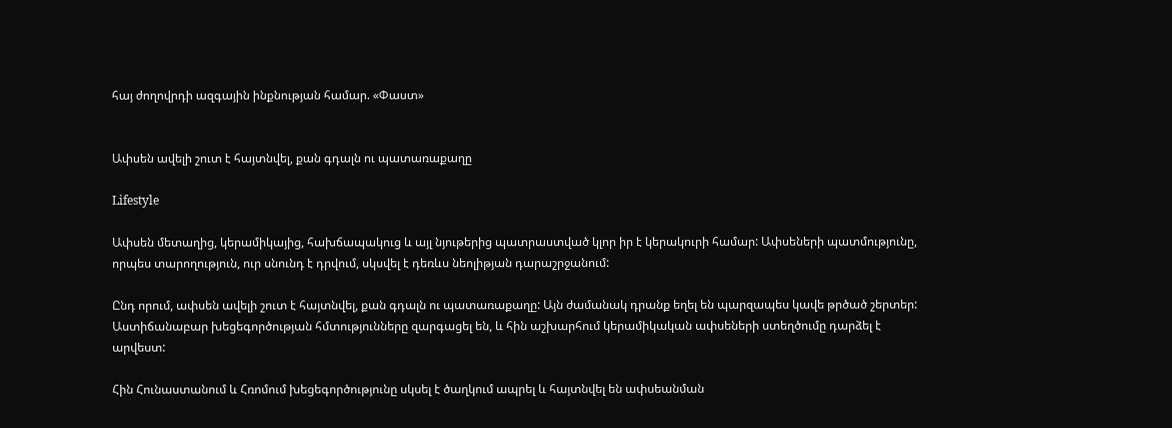հայ ժողովրդի ազգային ինքնության համար. «Փաստ»


Ափսեն ավելի շուտ է հայտնվել, քան գդալն ու պատառաքաղը

Lifestyle

Ափսեն մետաղից, կերամիկայից, հախճապակուց և այլ նյութերից պատրաստված կլոր իր է կերակուրի համար: Ափսեների պատմությունը, որպես տարողություն, ուր սնունդ է դրվում, սկսվել է դեռևս նեոլիթյան դարաշրջանում:

Ընդ որում, ափսեն ավելի շուտ է հայտնվել, քան գդալն ու պատառաքաղը: Այն ժամանակ դրանք եղել են պարզապես կավե թրծած շերտեր: Աստիճանաբար խեցեգործության հմտությունները զարգացել են, և հին աշխարհում կերամիկական ափսեների ստեղծումը դարձել է արվեստ:

Հին Հունաստանում և Հռոմում խեցեգործությունը սկսել է ծաղկում ապրել և հայտնվել են ափսեանման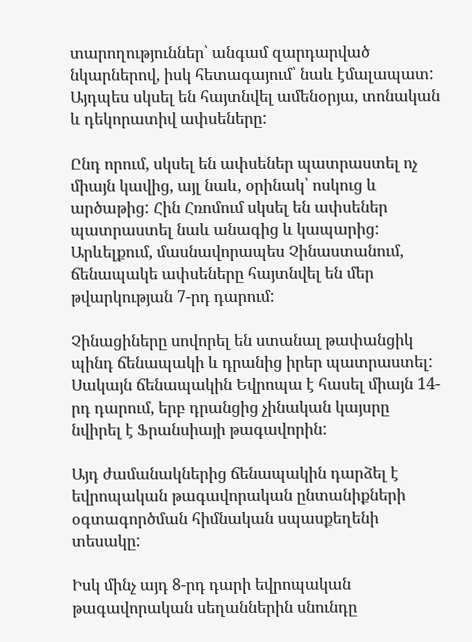տարողություններ՝ անգամ զարդարված նկարներով, իսկ հետագայում՝ նաև էմալապատ: Այդպես սկսել են հայտնվել ամենօրյա, տոնական և դեկորատիվ ափսեները:

Ընդ որում, սկսել են ափսեներ պատրաստել ոչ միայն կավից, այլ նաև, օրինակ՝ ոսկուց և արծաթից: Հին Հռոմում սկսել են ափսեներ պատրաստել նաև անագից և կապարից: Արևելքում, մասնավորապես Չինաստանում, ճենապակե ափսեները հայտնվել են մեր թվարկության 7-րդ դարում:

Չինացիները սովորել են ստանալ թափանցիկ պինդ ճենապակի և դրանից իրեր պատրաստել: Սակայն ճենապակին Եվրոպա է հասել միայն 14-րդ դարում, երբ դրանցից չինական կայսրը նվիրել է Ֆրանսիայի թագավորին:

Այդ ժամանակներից ճենապակին դարձել է եվրոպական թագավորական ընտանիքների օգտագործման հիմնական սպասքեղենի տեսակը:

Իսկ մինչ այդ 8-րդ դարի եվրոպական թագավորական սեղաններին սնունդը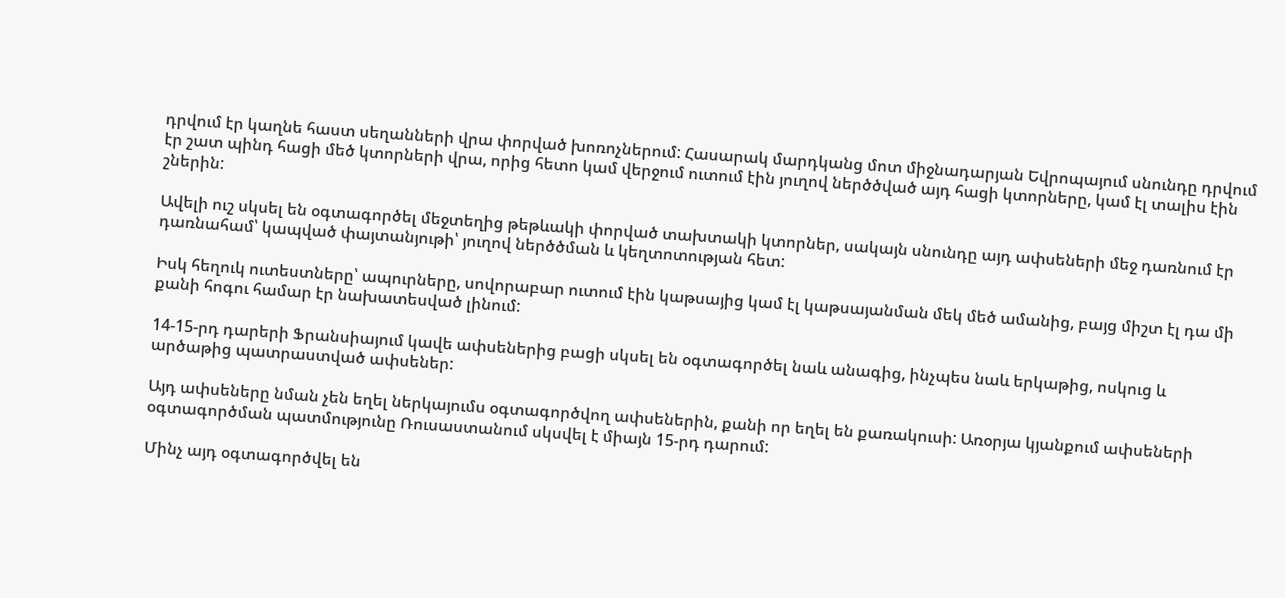դրվում էր կաղնե հաստ սեղանների վրա փորված խոռոչներում: Հասարակ մարդկանց մոտ միջնադարյան Եվրոպայում սնունդը դրվում էր շատ պինդ հացի մեծ կտորների վրա, որից հետո կամ վերջում ուտում էին յուղով ներծծված այդ հացի կտորները, կամ էլ տալիս էին շներին:

Ավելի ուշ սկսել են օգտագործել մեջտեղից թեթևակի փորված տախտակի կտորներ, սակայն սնունդը այդ ափսեների մեջ դառնում էր դառնահամ՝ կապված փայտանյութի՝ յուղով ներծծման և կեղտոտության հետ:

Իսկ հեղուկ ուտեստները՝ ապուրները, սովորաբար ուտում էին կաթսայից կամ էլ կաթսայանման մեկ մեծ ամանից, բայց միշտ էլ դա մի քանի հոգու համար էր նախատեսված լինում:

14-15-րդ դարերի Ֆրանսիայում կավե ափսեներից բացի սկսել են օգտագործել նաև անագից, ինչպես նաև երկաթից, ոսկուց և արծաթից պատրաստված ափսեներ:

Այդ ափսեները նման չեն եղել ներկայումս օգտագործվող ափսեներին, քանի որ եղել են քառակուսի: Առօրյա կյանքում ափսեների օգտագործման պատմությունը Ռուսաստանում սկսվել է միայն 15-րդ դարում:

Մինչ այդ օգտագործվել են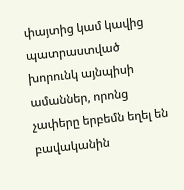փայտից կամ կավից պատրաստված խորունկ այնպիսի ամաններ, որոնց չափերը երբեմն եղել են բավականին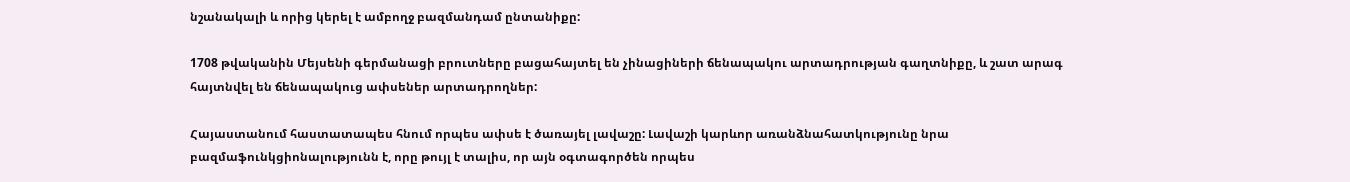նշանակալի և որից կերել է ամբողջ բազմանդամ ընտանիքը:

1708 թվականին Մեյսենի գերմանացի բրուտները բացահայտել են չինացիների ճենապակու արտադրության գաղտնիքը, և շատ արագ հայտնվել են ճենապակուց ափսեներ արտադրողներ:

Հայաստանում հաստատապես հնում որպես ափսե է ծառայել լավաշը: Լավաշի կարևոր առանձնահատկությունը նրա բազմաֆունկցիոնալությունն է, որը թույլ է տալիս, որ այն օգտագործեն որպես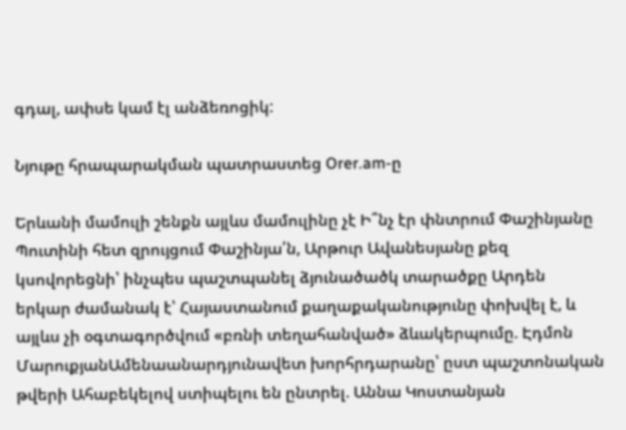գդալ, ափսե կամ էլ անձեռոցիկ:

Նյութը հրապարակման պատրաստեց Orer.am-ը

Երևանի մամուլի շենքն այլևս մամուլինը չէ Ի՞նչ էր փնտրում Փաշինյանը Պուտինի հետ զրույցում Փաշինյա՛ն, Արթուր Ավանեսյանը քեզ կսովորեցնի՝ ինչպես պաշտպանել ձյունածածկ տարածքը Արդեն երկար ժամանակ է՝ Հայաստանում քաղաքականությունը փոխվել է, և այլևս չի օգտագործվում «բռնի տեղահանված» ձևակերպումը. Էդմոն ՄարուքյանԱմենաանարդյունավետ խորհրդարանը՝ ըստ պաշտոնական թվերի Ահաբեկելով ստիպելու են ընտրել. Աննա Կոստանյան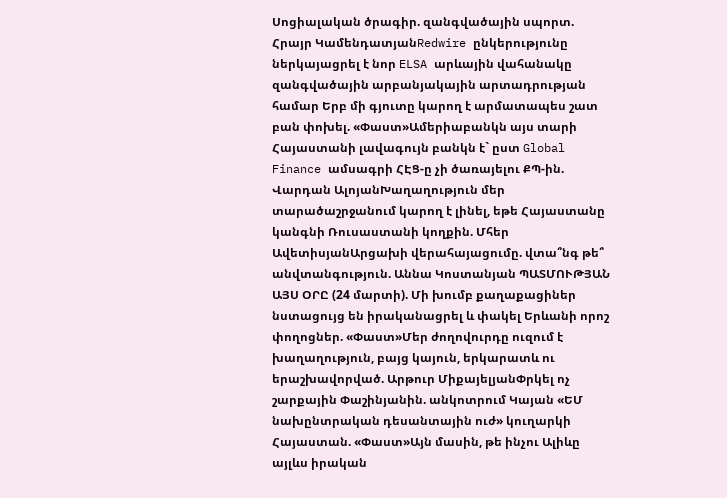Սոցիալական ծրագիր. զանգվածային սպորտ. Հրայր ԿամենդատյանRedwire ընկերությունը ներկայացրել է նոր ELSA արևային վահանակը զանգվածային արբանյակային արտադրության համար Երբ մի գյուտը կարող է արմատապես շատ բան փոխել. «Փաստ»Ամերիաբանկն այս տարի Հայաստանի լավագույն բանկն է` ըստ Global Finance ամսագրի ՀԷՑ-ը չի ծառայելու ՔՊ-ին. Վարդան ԱլոյանԽաղաղություն մեր տարածաշրջանում կարող է լինել, եթե Հայաստանը կանգնի Ռուսաստանի կողքին. Մհեր ԱվետիսյանԱրցախի վերահայացումը. վտա՞նգ թե՞ անվտանգություն. Աննա Կոստանյան ՊԱՏՄՈՒԹՅԱՆ ԱՅՍ ՕՐԸ (24 մարտի). Մի խումբ քաղաքացիներ նստացույց են իրականացրել և փակել Երևանի որոշ փողոցներ. «Փաստ»Մեր ժողովուրդը ուզում է խաղաղություն, բայց կայուն, երկարատև ու երաշխավորված. Արթուր ՄիքայելյանՓրկել ոչ շարքային Փաշինյանին. անկոտրում Կայան «ԵՄ նախընտրական դեսանտային ուժ» կուղարկի Հայաստան. «Փաստ»Այն մասին, թե ինչու Ալիևը այլևս իրական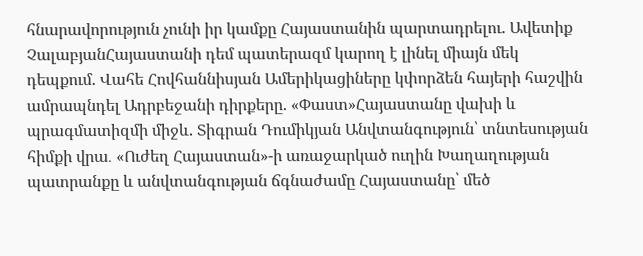հնարավորություն չունի իր կամքը Հայաստանին պարտադրելու. Ավետիք ՉալաբյանՀայաստանի դեմ պատերազմ կարող է լինել միայն մեկ դեպքում. Վահե Հովհաննիսյան Ամերիկացիները կփորձեն հայերի հաշվին ամրապնդել Ադրբեջանի դիրքերը. «Փաստ»Հայաստանը վախի և պրագմատիզմի միջև. Տիգրան Դումիկյան Անվտանգություն՝ տնտեսության հիմքի վրա․ «Ուժեղ Հայաստան»-ի առաջարկած ուղին Խաղաղության պատրանքը և անվտանգության ճգնաժամը Հայաստանը՝ մեծ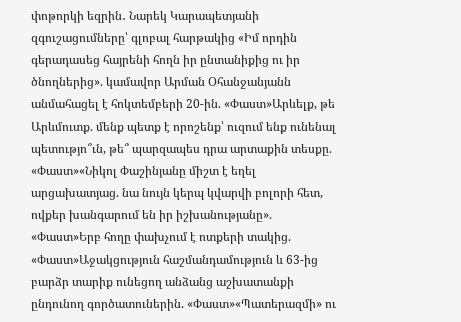փոթորկի եզրին․ Նարեկ Կարապետյանի զգուշացումները՝ գլոբալ հարթակից «Իմ որդին գերադասեց հայրենի հողն իր ընտանիքից ու իր ծնողներից». կամավոր Արման Օհանջանյանն անմահացել է հոկտեմբերի 20-ին. «Փաստ»Արևելք, թե Արևմուտք. մենք պետք է որոշենք՝ ուզում ենք ունենալ պետությո՞ւն, թե՞ պարզապես դրա արտաքին տեսքը. «Փաստ»«Նիկոլ Փաշինյանը միշտ է եղել արցախատյաց. նա նույն կերպ կվարվի բոլորի հետ, ովքեր խանգարում են իր իշխանությանը». «Փաստ»Երբ հողը փախչում է ոտքերի տակից. «Փաստ»Աջակցություն հաշմանդամություն և 63-ից բարձր տարիք ունեցող անձանց աշխատանքի ընդունող գործատուներին. «Փաստ»«Պատերազմի» ու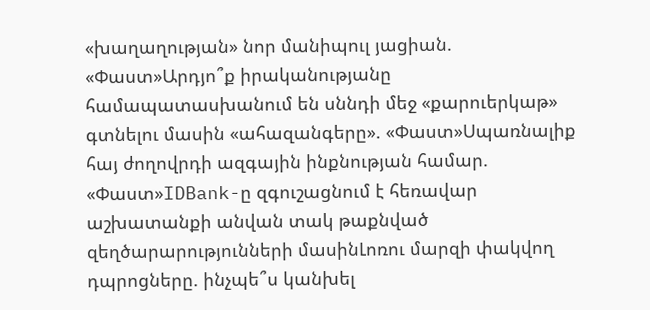«խաղաղության» նոր մանիպուլ յացիան. «Փաստ»Արդյո՞ք իրականությանը համապատասխանում են սննդի մեջ «քարուերկաթ» գտնելու մասին «ահազանգերը». «Փաստ»Սպառնալիք հայ ժողովրդի ազգային ինքնության համար. «Փաստ»IDBank-ը զգուշացնում է հեռավար աշխատանքի անվան տակ թաքնված զեղծարարությունների մասինԼոռու մարզի փակվող դպրոցները. ինչպե՞ս կանխել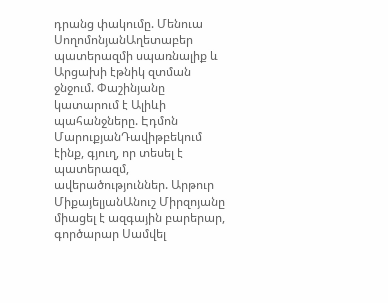դրանց փակումը. Մենուա ՍողոմոնյանԱղետաբեր պատերազմի սպառնալիք և Արցախի էթնիկ զտման ջնջում. Փաշինյանը կատարում է Ալիևի պահանջները. Էդմոն ՄարուքյանԴավիթբեկում էինք, գյուղ, որ տեսել է պատերազմ, ավերածություններ. Արթուր ՄիքայելյանԱնուշ Միրզոյանը միացել է ազգային բարերար, գործարար Սամվել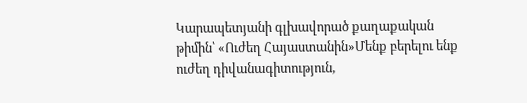Կարապետյանի գլխավորած քաղաքական թիմին՝ «Ուժեղ Հայաստանին»Մենք բերելու ենք ուժեղ դիվանագիտություն,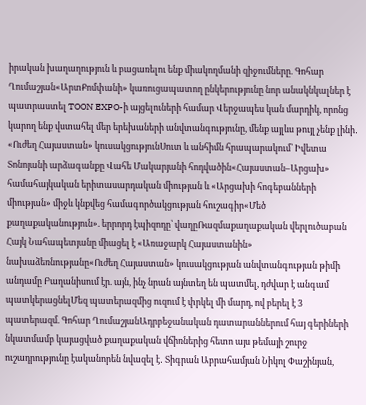իրական խաղաղություն և բացառելու ենք միակողմանի զիջումները. Գոհար Ղումաշյան«ԱրտՔոմփանի» կառուցապատող ընկերությունը նոր անակնկալներ է պատրաստել TOON EXPO-ի այցելուների համար Վերջապես կան մարդիկ, որոնց կարող ենք վստահել մեր երեխաների անվտանգությունը, մենք այլևս թույլ չենք լինի․ «Ուժեղ Հայաստան» կուսակցությունՍուտ և անհիմն հրապարակում՝ Իվետա Տոնոյանի արձագանքը Վահե Մակարյանի հոդվածին«Հայաստան–Արցախ» համահայկական երիտասարդական միության և «Արցախի հոգեբանների միության» միջև կնքվեց համագործակցության հուշագիր«Մեծ քաղաքականություն». երրորդ էպիզոդը՝ վաղըՌազմաքաղաքական վերլուծաբան Հայկ Նահապետյանը միացել է «Առաջարկ Հայաստանին» նախաձեռնությանը«Ուժեղ Հայաստան» կուսակցության անվտանգության թիմի անդամը Բաղանիսում էր. այն, ինչ նրան այնտեղ են պատմել, դժվար է անգամ պատկերացնելՄեզ պատերազմից ուզում է փրկել մի մարդ, ով բերել է 3 պատերազմ. Գոհար ՂումաշյանԱդրբեջանական դատարաններում հայ գերիների նկատմամբ կայացված քաղաքական վճիռներից հետո այս թեմայի շուրջ ուշադրությունը էականորեն նվազել է․ Տիգրան Աբրահամյան Նիկոլ Փաշինյան,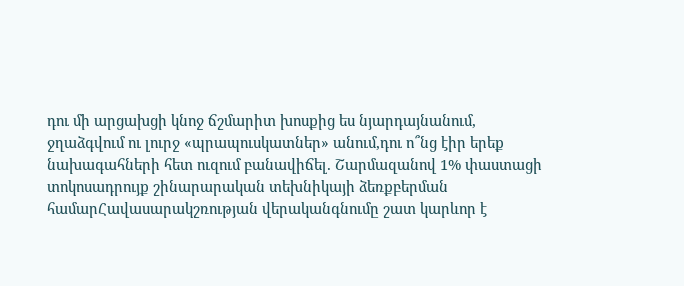դու մի արցախցի կնոջ ճշմարիտ խոսքից ես նյարդայնանում, ջղաձգվում ու լուրջ «պրապուսկատներ» անում,դու ո՞նց էիր երեք նախագահների հետ ուզում բանավիճել. Շարմազանով 1% փաստացի տոկոսադրույք շինարարական տեխնիկայի ձեռքբերման համարՀավասարակշռության վերականգնումը շատ կարևոր է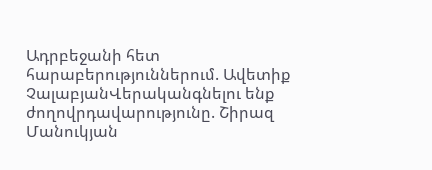Ադրբեջանի հետ հարաբերություններում. Ավետիք ՉալաբյանՎերականգնելու ենք ժողովրդավարությունը. Շիրազ Մանուկյան